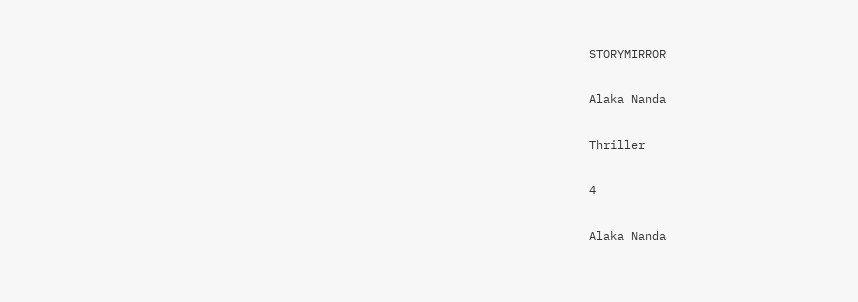STORYMIRROR

Alaka Nanda

Thriller

4

Alaka Nanda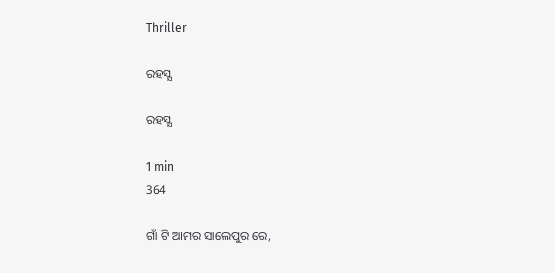Thriller

ରହସ୍ଯ

ରହସ୍ଯ

1 min
364

ଗାଁ ଟି ଆମର ସାଲେପୁର ରେ,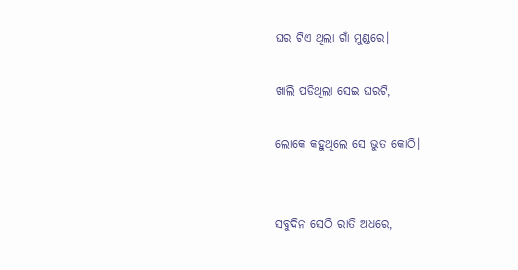ଘର ଟିଏ ଥିଲା ଗାଁ ମୁଣ୍ଡରେ।

ଖାଲି ପଡିଥିଲା ସେଇ ଘରଟି,

ଲୋକେ କହୁଥିଲେ ସେ ଭୁତ କୋଠି।


ସବୁଦିନ ସେଠି ରାତି ଅଧରେ,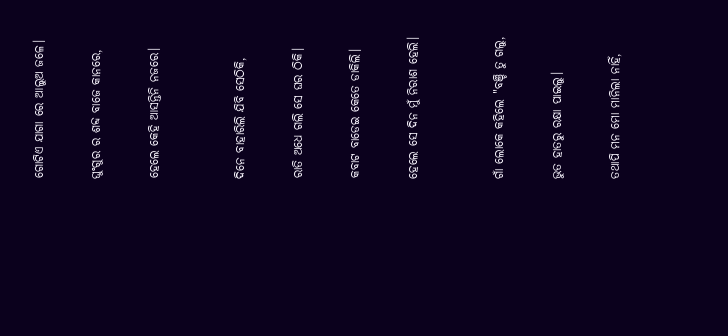ଗୋଟିଏ ଯାଗା ରେ ଆଲୁଅ ଜଳେ।

ଘୁଂଗୁର ର ଶବ୍ଦ ବାଜେ କାନରେ,

ହେଲେ କେହି ଆସନ୍ତିନି ନଜରେ।


ଦିନେ ବାହାରିଲି ଯିବି ସେଠିକି,

ରାତି ଅଧେ ଗଲି ସେ ଘର ଠିକି।

କବାଟ ବାଡେଇ କେତେ ଡାକିଲି।

ହେଲେ ସେ ଦିନ ମୁଁ ନିରାଶ ହେଲି।


ଗାଁ ଲୋକେ କହିଲେ "ବଞ୍ଚି ତୁ ଗଲୁ,

ଭୁତ ହାତରୁ ରକ୍ଷା ପାଇଲୁ।

ତଥାପି ମନ ମୋ ମାନିଲା ନାହିଁ,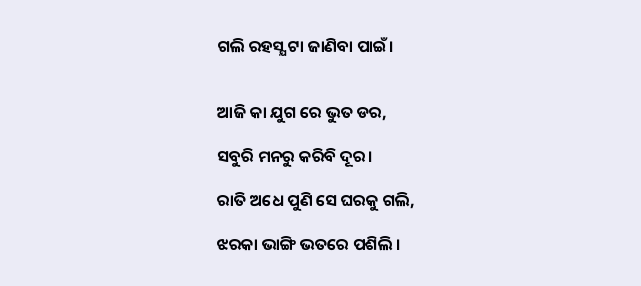ଗଲି ରହସ୍ଯ ଟା ଜାଣିବା ପାଇଁ।


ଆଜି କା ଯୁଗ ରେ ଭୁତ ଡର,

ସବୁରି ମନରୁ କରିବି ଦୂର।

ରାତି ଅଧେ ପୁଣି ସେ ଘରକୁ ଗଲି,

ଝରକା ଭାଙ୍ଗି ଭତରେ ପଶିଲି ।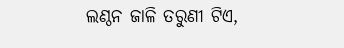ଲଣ୍ଠନ ଜାଳି ତରୁଣୀ ଟିଏ,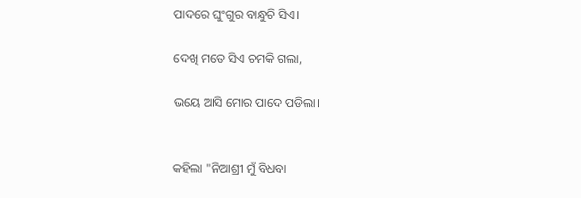ପାଦରେ ଘୁଂଗୁର ବାନ୍ଧୁଚି ସିଏ।

ଦେଖି ମତେ ସିଏ ଚମକି ଗଲା,

ଭୟେ ଆସି ମୋର ପାଦେ ପଡିଲା।


କହିଲା "ନିଆଶ୍ରୀ ମୁଁ ବିଧବା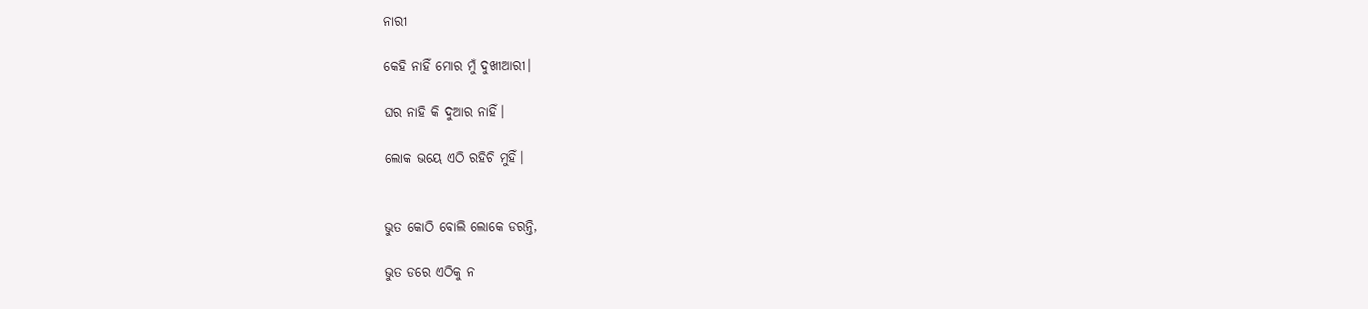ନାରୀ

କେହି ନାହିଁ ମୋର ମୁଁ ଦୁଖୀଆରୀ।

ଘର ନାହି କି ଦୁଆର ନାହିଁ।

ଲୋକ ଭୟେ ଏଠି ରହିଚି ମୁହିଁ।


ଭୁତ କୋଠି ବୋଲି ଲୋକେ ଡରନ୍ତି,

ଭୁତ ଡରେ ଏଠିକୁ ନ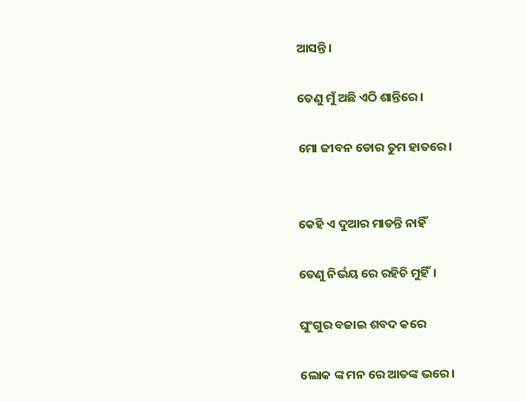ଆସନ୍ତି।

ତେଣୁ ମୁଁ ଅଛି ଏଠି ଶାନ୍ତିରେ।

ମୋ ଜୀବନ ଡୋର ତୁମ ହାତରେ।


କେହି ଏ ଦୁଆର ମାଡନ୍ତି ନାହିଁ

ତେଣୁ ନିର୍ଭୟ ରେ ରହିଚି ମୁହିଁ।

ଘୁଂଗୁର ବଜାଇ ଶବଦ କରେ

ଲୋକ ଙ୍କ ମନ ରେ ଆତଙ୍କ ଭରେ।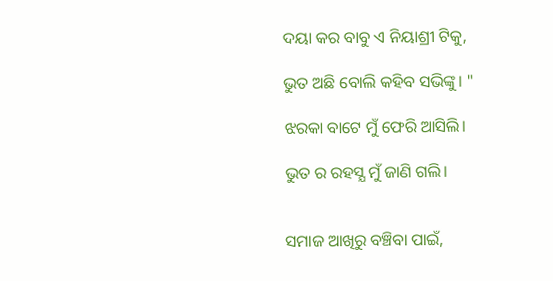ଦୟା କର ବାବୁ ଏ ନିୟାଶ୍ରୀ ଟିକୁ,

ଭୁତ ଅଛି ବୋଲି କହିବ ସଭିଙ୍କୁ। "

ଝରକା ବାଟେ ମୁଁ ଫେରି ଆସିଲି।

ଭୁତ ର ରହସ୍ଯ ମୁଁ ଜାଣି ଗଲି।


ସମାଜ ଆଖିରୁ ବଞ୍ଚିବା ପାଇଁ,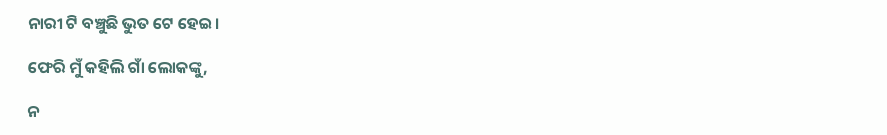ନାରୀ ଟି ବଞ୍ଚୁଛି ଭୁତ ଟେ ହେଇ।

ଫେରି ମୁଁ କହିଲି ଗାଁ ଲୋକଙ୍କୁ,

ନ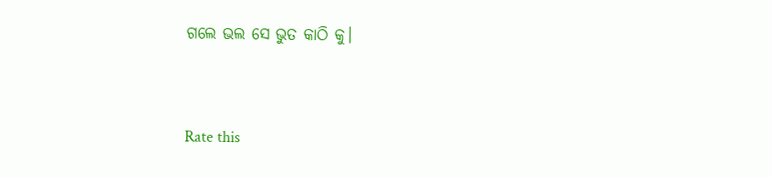ଗଲେ ଭଲ ସେ ଭୁତ କାଠି କୁ।



Rate this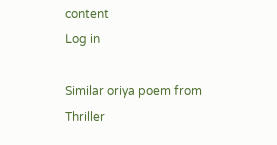content
Log in

Similar oriya poem from Thriller